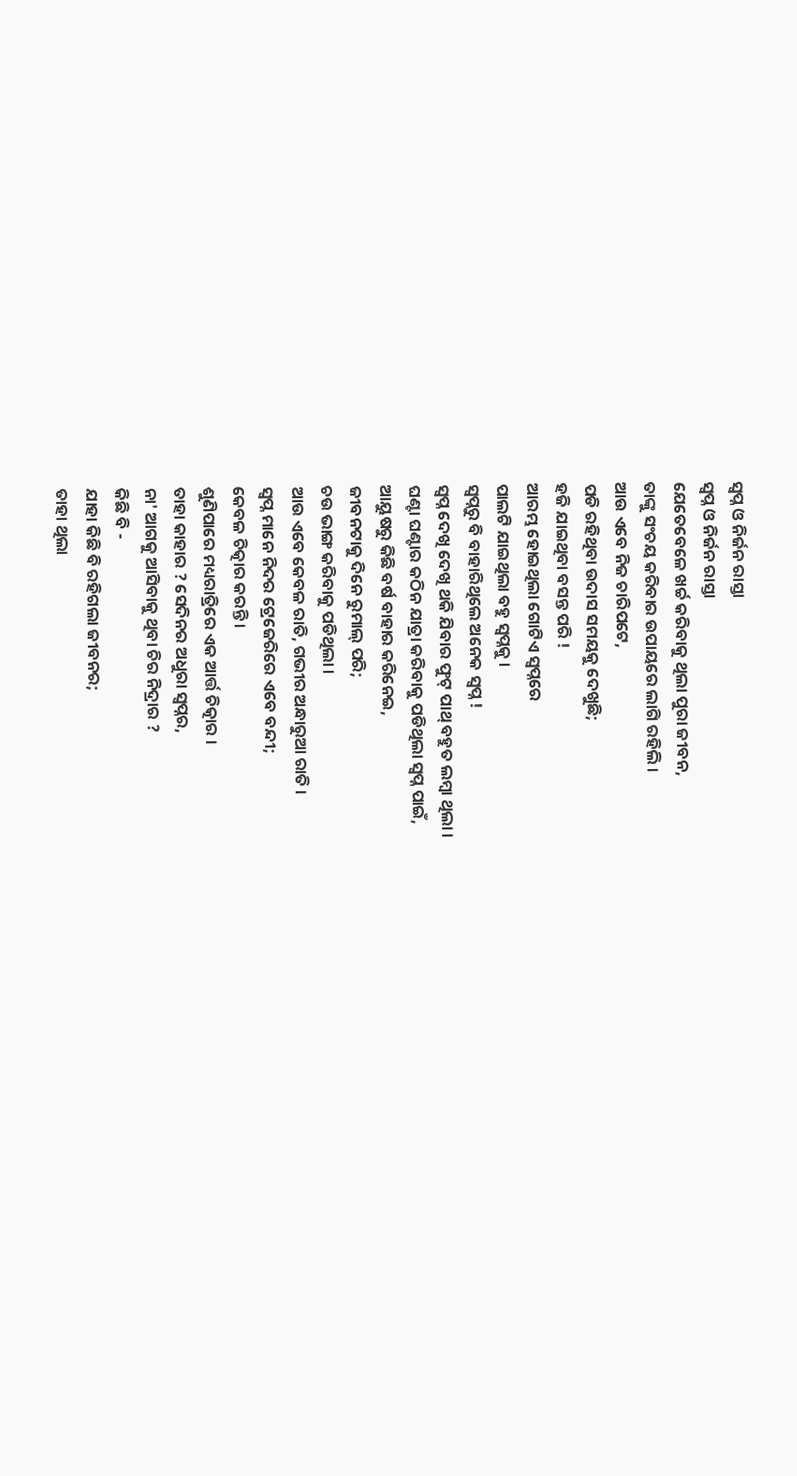ସ୍ବପ୍ନ ଓ ନିର୍ଜନ ରାସ୍ତା
ସ୍ବପ୍ନ ଓ ନିର୍ଜନ ରାସ୍ତା
ଯେତେବେଳେ ଖର୍ଚ୍ଚ କରିବାକୁ ଥିଲା ପୁରା ଜୀବନ,
ତାଙ୍କୁ ସଂଚୟ କରିବାର ଉପାୟରେ ଲାଗି ରହିଲି ।
ଆଉ ଏବେ ନିଜ ଚାରିପଟେ,
ପଡି ରହିଥିବା ଉଦାସ ସମୟକୁ ଦେଖୁଛି;
ହଜି ଯାଇଥିବା ବସନ୍ତ ପରି !
ଆରମ୍ଭ ହୋଇଥିଲା ଗୋଟିଏ ସ୍ଵପ୍ନରେ
ପାଲଟି ଯାଇଥିଲା ବହୁ ସ୍ୱପ୍ନକୁ ।
ସ୍ଵପ୍ନରୁ ବି ବାହାରିଥିଲେ ଅନେକ ସ୍ୱପ୍ନ !
ସ୍ୱପ୍ନ ଦେଖି ଦେଖି ଥକି ଯିବାର ଫୁଟ୍ ପାଥ୍ ବହୁତ ଲମ୍ବା ଥିଲା ।
ଘଣ୍ଟା ଘଣ୍ଟାର କଠିନ ଯାତ୍ରା କରିବାକୁ ପଡିଥିଲା ସ୍ୱପ୍ନ ପାଇଁ,
ଆୟୁଷରୁ କିଛି ବର୍ଷ ବାହାର କରିନେଇ,
ଜୀବନଟାକୁ ଦିନେ ରୁମାଲ୍ ପରି;
ଚଉ ଭାଙ୍ଗ କରିବାକୁ ପଡିଥିଲା ।
ଆଉ ଏବେ କେବଳ ରାତି, ଗଭୀର ଅନ୍ଧାରୁଆ ରାତି ।
ସ୍ୱପ୍ନ ମାନେ ନିଦର ଟ୍ରେଜେରିରେ ଏବେ ବନ୍ଦୀ;
କେବଳ ଚିତ୍କାର କରନ୍ତି ।
ଶୁଣିପାରେ ମଧ୍ୟରାତ୍ରିରେ ଏକ ଆର୍ତ୍ତ ଚିତ୍କାର ।
ତାହା କାହାର ? ସେଦିନର ଅଧୁରା ସ୍ୱପ୍ନର,
ନା' ଆଗକୁ ଆସିବାକୁ ଥିବା ଚିର ନିଦ୍ରାର ?
କିଛି ବି -
ଯାହା କିଛି ବି ରହିଗଲା ଜୀବନର;
ତାହା ଥିଲା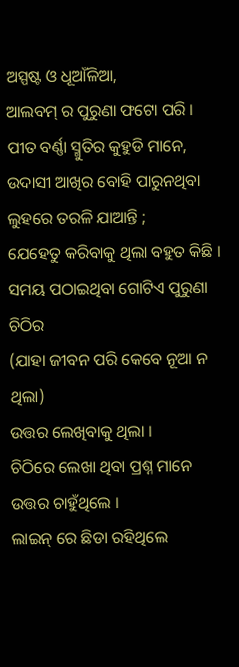ଅସ୍ପଷ୍ଟ ଓ ଧୂଆଁଳିଆ,
ଆଲବମ୍ ର ପୁରୁଣା ଫଟୋ ପରି ।
ପୀତ ବର୍ଣ୍ଣା ସ୍ମୁତିର କୁହୁଡି ମାନେ,
ଉଦାସୀ ଆଖିର ବୋହି ପାରୁନଥିବା ଲୁହରେ ତରଳି ଯାଆନ୍ତି ;
ଯେହେତୁ କରିବାକୁ ଥିଲା ବହୁତ କିଛି ।
ସମୟ ପଠାଇଥିବା ଗୋଟିଏ ପୁରୁଣା ଚିଠିର
(ଯାହା ଜୀବନ ପରି କେବେ ନୂଆ ନ ଥିଲା)
ଉତ୍ତର ଲେଖିବାକୁ ଥିଲା ।
ଚିଠିରେ ଲେଖା ଥିବା ପ୍ରଶ୍ନ ମାନେ ଉତ୍ତର ଚାହୁଁଥିଲେ ।
ଲାଇନ୍ ରେ ଛିଡା ରହିଥିଲେ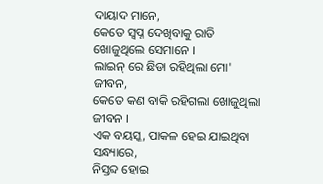ଦାୟାଦ ମାନେ,
କେତେ ସ୍ୱପ୍ନ ଦେଖିବାକୁ ରାତି ଖୋଜୁଥିଲେ ସେମାନେ ।
ଲାଇନ୍ ରେ ଛିଡା ରହିଥିଲା ମୋ' ଜୀବନ,
କେତେ କଣ ବାକି ରହିଗଲା ଖୋଜୁଥିଲା ଜୀବନ ।
ଏକ ବୟସ୍କ, ପାକଳ ହେଇ ଯାଇଥିବା ସନ୍ଧ୍ୟାରେ,
ନିସ୍ତବ୍ଦ ହୋଇ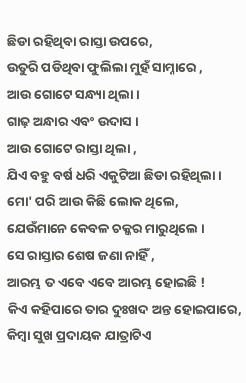ଛିଡା ରହିଥିବା ରାସ୍ତା ଉପରେ,
ଉତୁରି ପଡିଥିବା ଫୁଲିଲା ମୁହଁ ସାମ୍ନାରେ ,
ଆଉ ଗୋଟେ ସନ୍ଧ୍ୟା ଥିଲା ।
ଗାଢ଼ ଅନ୍ଧାର ଏବଂ ଉଦାସ ।
ଆଉ ଗୋଟେ ରାସ୍ତା ଥିଲା ,
ଯିଏ ବହୁ ବର୍ଷ ଧରି ଏକୁଟିଆ ଛିଡା ରହିଥିଲା ।
ମୋ' ପରି ଆଉ କିଛି ଲୋକ ଥିଲେ,
ଯେଉଁମାନେ କେବଳ ଚକ୍କର ମାରୁଥିଲେ ।
ସେ ରାସ୍ତାର ଶେଷ ଜଣା ନାହିଁ ,
ଆରମ୍ଭ ତ ଏବେ ଏବେ ଆରମ୍ଭ ହୋଇଛି !
କିଏ କହିପାରେ ତାର ଦୁଃଖଦ ଅନ୍ତ ହୋଇପାରେ,
କିମ୍ବା ସୁଖ ପ୍ରଦାୟକ ଯାତ୍ରାଟିଏ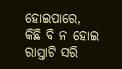ହୋଇପାରେ,
କିଛି ବି ନ ହୋଇ ରାସ୍ତାଟି ସରି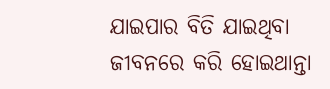ଯାଇପାର ବିତି ଯାଇଥିବା ଜୀବନରେ କରି ହୋଇଥାନ୍ତା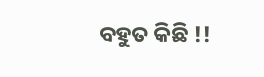ବହୁତ କିଛି !!